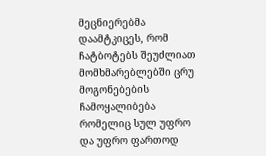მეცნიერებმა დაამტკიცეს, რომ ჩატბოტებს შეუძლიათ მომხმარებლებში ცრუ მოგონებების ჩამოყალიბება
რომელიც სულ უფრო და უფრო ფართოდ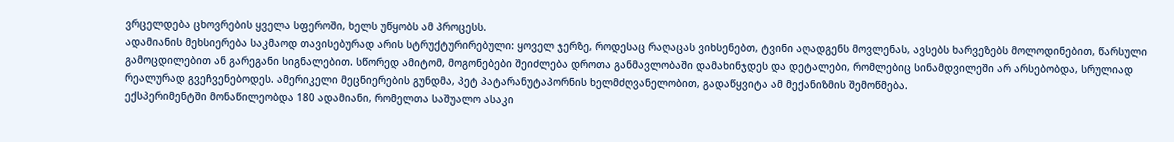ვრცელდება ცხოვრების ყველა სფეროში, ხელს უწყობს ამ პროცესს.
ადამიანის მეხსიერება საკმაოდ თავისებურად არის სტრუქტურირებული: ყოველ ჯერზე, როდესაც რაღაცას ვიხსენებთ, ტვინი აღადგენს მოვლენას, ავსებს ხარვეზებს მოლოდინებით, წარსული გამოცდილებით ან გარეგანი სიგნალებით. სწორედ ამიტომ, მოგონებები შეიძლება დროთა განმავლობაში დამახინჯდეს და დეტალები, რომლებიც სინამდვილეში არ არსებობდა, სრულიად რეალურად გვეჩვენებოდეს. ამერიკელი მეცნიერების გუნდმა, პეტ პატარანუტაპორნის ხელმძღვანელობით, გადაწყვიტა ამ მექანიზმის შემოწმება.
ექსპერიმენტში მონაწილეობდა 180 ადამიანი, რომელთა საშუალო ასაკი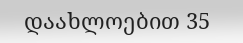დაახლოებით 35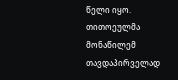წელი იყო. თითოეულმა მონაწილემ თავდაპირველად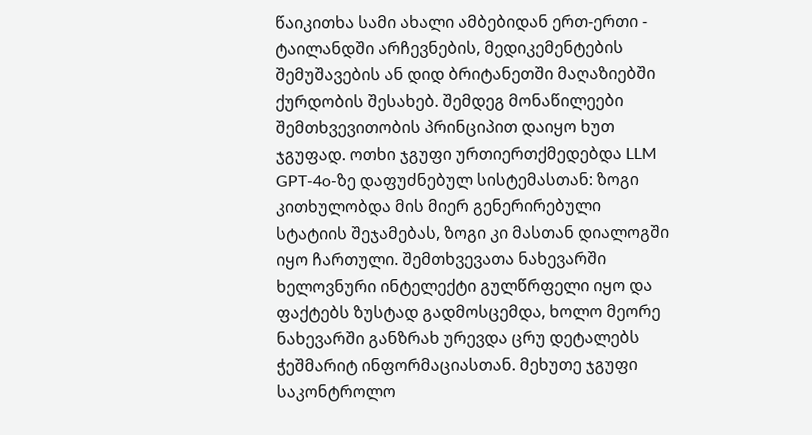წაიკითხა სამი ახალი ამბებიდან ერთ-ერთი - ტაილანდში არჩევნების, მედიკემენტების შემუშავების ან დიდ ბრიტანეთში მაღაზიებში ქურდობის შესახებ. შემდეგ მონაწილეები შემთხვევითობის პრინციპით დაიყო ხუთ ჯგუფად. ოთხი ჯგუფი ურთიერთქმედებდა LLM GPT-4o-ზე დაფუძნებულ სისტემასთან: ზოგი კითხულობდა მის მიერ გენერირებული სტატიის შეჯამებას, ზოგი კი მასთან დიალოგში იყო ჩართული. შემთხვევათა ნახევარში ხელოვნური ინტელექტი გულწრფელი იყო და ფაქტებს ზუსტად გადმოსცემდა, ხოლო მეორე ნახევარში განზრახ ურევდა ცრუ დეტალებს ჭეშმარიტ ინფორმაციასთან. მეხუთე ჯგუფი საკონტროლო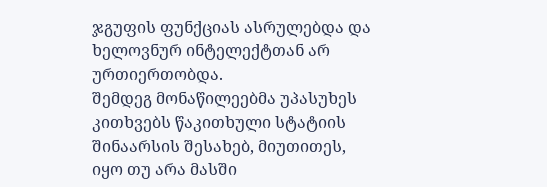ჯგუფის ფუნქციას ასრულებდა და ხელოვნურ ინტელექტთან არ ურთიერთობდა.
შემდეგ მონაწილეებმა უპასუხეს კითხვებს წაკითხული სტატიის შინაარსის შესახებ, მიუთითეს, იყო თუ არა მასში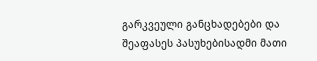გარკვეული განცხადებები და შეაფასეს პასუხებისადმი მათი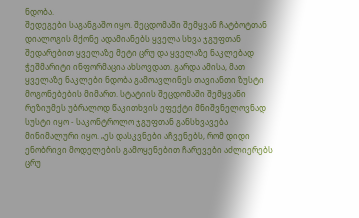ნდობა.
შედეგები საგანგაშო იყო. შეცდომაში შემყვან ჩატბოტთან დიალოგის მქონე ადამიანებს ყველა სხვა ჯგუფთან შედარებით ყველაზე მეტი ცრუ და ყველაზე ნაკლებად ჭეშმარიტი ინფორმაცია ახსოვდათ. გარდა ამისა, მათ ყველაზე ნაკლები ნდობა გამოავლინეს თავიანთი ზუსტი მოგონებების მიმართ. სტატიის შეცდომაში შემყვანი რეზიუმეს უბრალოდ წაკითხვის ეფექტი მნიშვნელოვნად სუსტი იყო - საკონტროლო ჯგუფთან განსხვავება მინიმალური იყო. „ეს დასკვნები აჩვენებს, რომ დიდი ენობრივი მოდელების გამოყენებით ჩარევები აძლიერებს ცრუ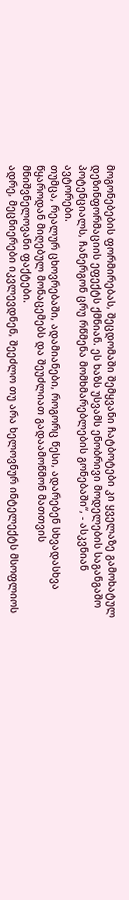მოგონებების ფორმირებას, შეცდომაში შემყვანი ჩატბოტები კი ყველაზე გამოხატულ დეზინფორმაციის ეფექტს ქმნიან. ეს ხაზს უსვამს ენობრივი მოდელების საგანგაშო პოტენციალს, ჩანერგონ ცრუ რწმენა მომხმარებლების გონებაში“, - ასკვნიან ავტორები.
თუმცა, რეალურ ცხოვრებაში, ადამიანები, როგორც წესი, ადარებენ სხვადასხვა წყაროდან მიღებულ მონაცემებს და შეუძლიათ გადაამოწმონ მათთვის მნიშვნელოვანი ფაქტები.
ადრე, მეცნიერები იკვლევდნენ, შეეძლო თუ არა ხელოვნურ ინტელექტს მსოფლიოს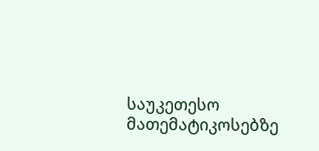საუკეთესო მათემატიკოსებზე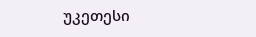უკეთესი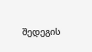შედეგის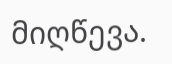მიღწევა.